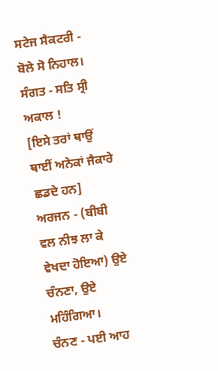ਸਟੇਜ ਸੈਕਟਰੀ - ਬੋਲੇ ਸੋ ਨਿਹਾਲ।
ਸੰਗਤ - ਸਤਿ ਸ੍ਰੀ ਅਕਾਲ !
[ਇਸੇ ਤਰਾਂ ਥਾਉਂ ਥਾਈਂ ਅਨੇਕਾਂ ਜੈਕਾਰੇ ਛਡਦੇ ਹਨ]
ਅਰਜਨ - (ਬੀਬੀ ਵਲ ਨੀਝ ਲਾ ਕੇ ਵੇਖਦਾ ਹੋਇਆ) ਉਏ ਚੰਨਣਾ, ਉਏ ਮਹਿੰਗਿਆ।
ਚੰਨਣ - ਪਈ ਆਹ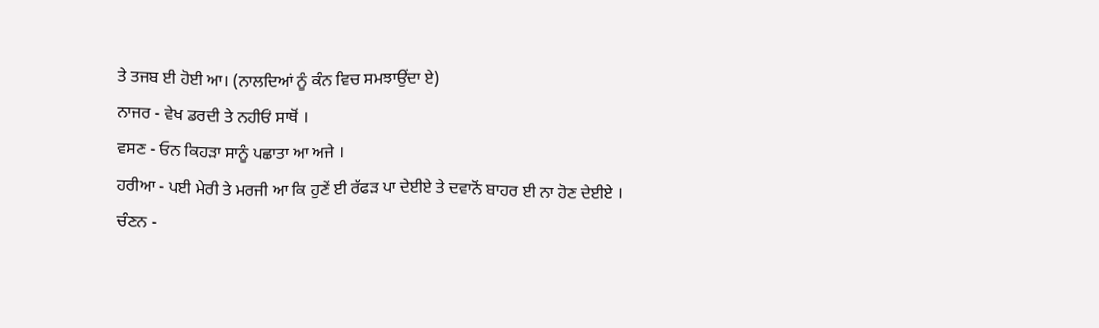ਤੇ ਤਜਬ ਈ ਹੋਈ ਆ। (ਨਾਲਦਿਆਂ ਨੂੰ ਕੰਨ ਵਿਚ ਸਮਝਾਉਂਦਾ ਏ)
ਨਾਜਰ - ਵੇਖ ਡਰਦੀ ਤੇ ਨਹੀਓਂ ਸਾਥੋਂ ।
ਵਸਣ - ਓਨ ਕਿਹੜਾ ਸਾਨੂੰ ਪਛਾਤਾ ਆ ਅਜੇ ।
ਹਰੀਆ - ਪਈ ਮੇਰੀ ਤੇ ਮਰਜੀ ਆ ਕਿ ਹੁਣੇਂ ਈ ਰੱਫੜ ਪਾ ਦੇਈਏ ਤੇ ਦਵਾਨੋਂ ਬਾਹਰ ਈ ਨਾ ਹੋਣ ਦੇਈਏ ।
ਚੰਣਨ -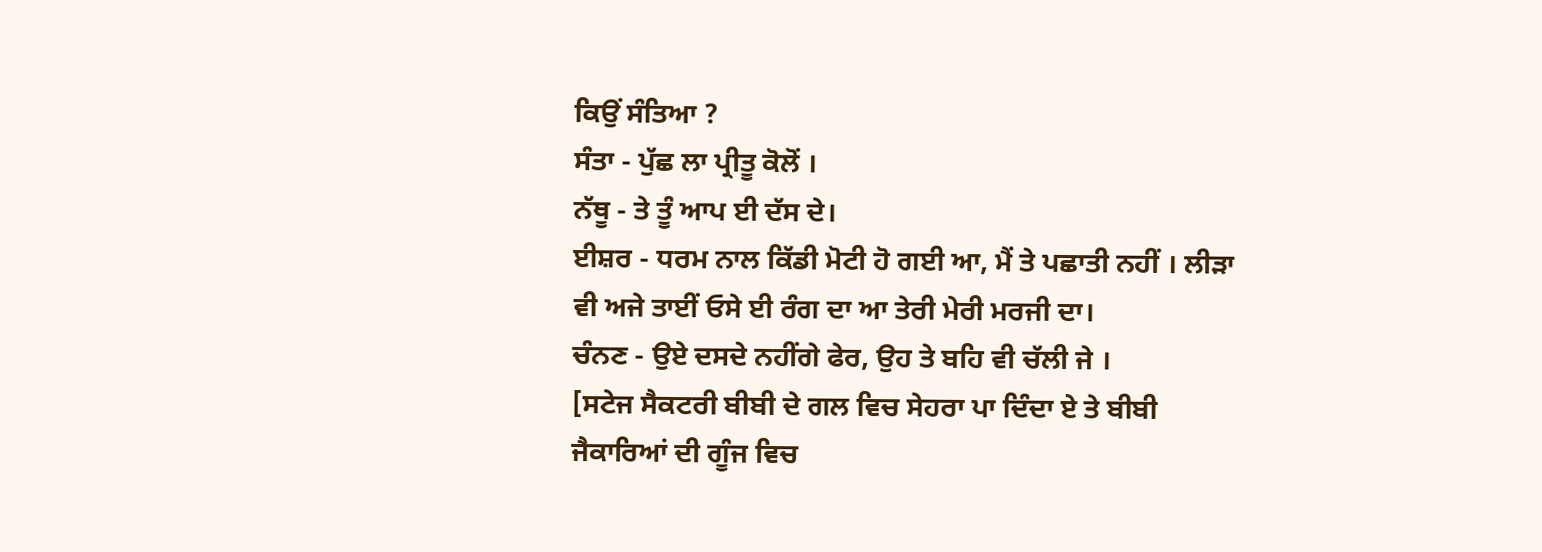ਕਿਉਂ ਸੰਤਿਆ ?
ਸੰਤਾ - ਪੁੱਛ ਲਾ ਪ੍ਰੀਤੂ ਕੋਲੋਂ ।
ਨੱਥੂ - ਤੇ ਤੂੰ ਆਪ ਈ ਦੱਸ ਦੇ।
ਈਸ਼ਰ - ਧਰਮ ਨਾਲ ਕਿੱਡੀ ਮੋਟੀ ਹੋ ਗਈ ਆ, ਮੈਂ ਤੇ ਪਛਾਤੀ ਨਹੀਂ । ਲੀੜਾ ਵੀ ਅਜੇ ਤਾਈਂ ਓਸੇ ਈ ਰੰਗ ਦਾ ਆ ਤੇਰੀ ਮੇਰੀ ਮਰਜੀ ਦਾ।
ਚੰਨਣ - ਉਏ ਦਸਦੇ ਨਹੀਂਗੇ ਫੇਰ, ਉਹ ਤੇ ਬਹਿ ਵੀ ਚੱਲੀ ਜੇ ।
[ਸਟੇਜ ਸੈਕਟਰੀ ਬੀਬੀ ਦੇ ਗਲ ਵਿਚ ਸੇਹਰਾ ਪਾ ਦਿੰਦਾ ਏ ਤੇ ਬੀਬੀ ਜੈਕਾਰਿਆਂ ਦੀ ਗੂੰਜ ਵਿਚ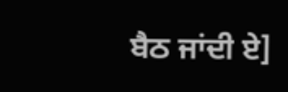ਬੈਠ ਜਾਂਦੀ ਏ]